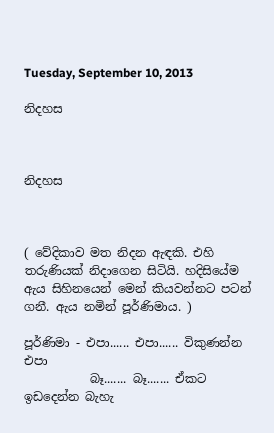Tuesday, September 10, 2013

නිදහස



නිදහස



( වේදිකාව මත නිදන ඇඳකි. එහි තරුණියක් නිදාගෙන සිටියි. හදිසියේම ඇය සිහිනයෙන් මෙන් කියවන්නට පටන් ගනී. ඇය නමින් පූර්ණිමාය. )

පූර්ණිමා - එපා...... එපා...... විකුණන්න එපා
           බෑ....... බෑ....... ඒකට ඉඩදෙන්න බැහැ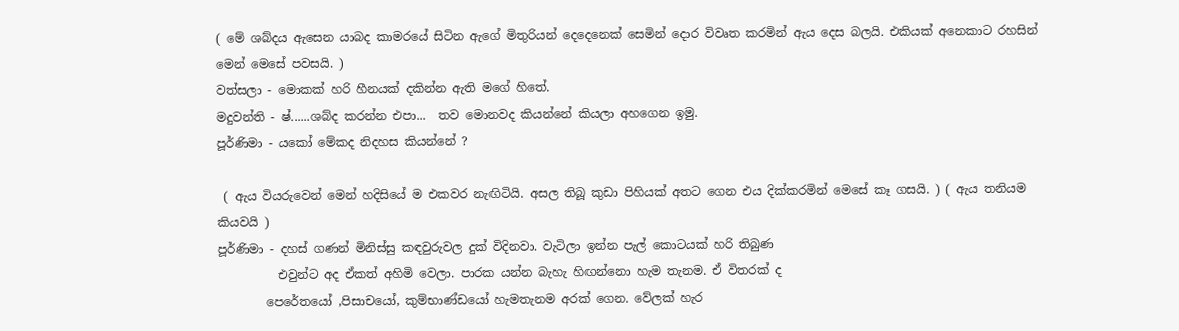( මේ ශබ්දය ඇසෙන යාබද කාමරයේ සිටින ඇගේ මිතුරියන් දෙදෙනෙක් සෙමින් දොර විවෘත කරමින් ඇය දෙස බලයි. එකියක් අනෙකාට රහසින් මෙන් මෙසේ පවසයි. )
වත්සලා - මොකක් හරි හීනයක් දකින්න ඇති මගේ හිතේ.
මදුවන්ති - ෂ්......ශබ්ද කරන්න එපා...  තව මොනවද කියන්නේ කියලා අහගෙන ඉමු.
පූර්ණිමා - යකෝ මේකද නිදහස කියන්නේ ?

 ( ඇය වියරුවෙන් මෙන් හදිසියේ ම එකවර නැඟිටියි. අසල තිබූ කුඩා පිහියක් අතට ගෙන එය දික්කරමින් මෙසේ කෑ ගසයි. ) ( ඇය තනියම කියවයි )
පූර්ණිමා - දහස් ගණන් මිනිස්සු කඳවුරුවල දුක් විදිනවා. වැටිලා ඉන්න පැල් කොටයක් හරි තිබුණ
          එවුන්ට අද ඒකත් අහිමි වෙලා. පාරක යන්න බැහැ හිඟන්නො හැම තැනම. ඒ විතරක් ද
        පෙරේතයෝ ,පිසාචයෝ, කුම්භාණ්ඩයෝ හැමතැනම අරක් ගෙන. වේලක් හැර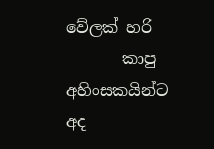වේලක් හරි
       කාපු අහිංසකයින්ට අද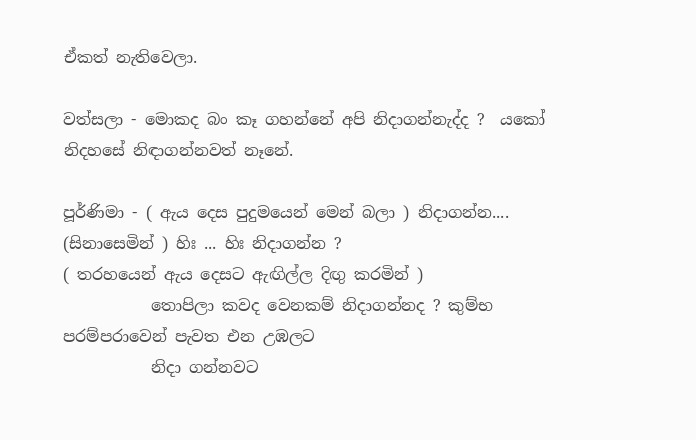ඒකත් නැතිවෙලා.

වත්සලා - මොකද බං කෑ ගහන්නේ අපි නිදාගන්නැද්ද ?  යකෝ නිදහසේ නිඳාගන්නවත් නෑනේ.

පූර්ණිමා - ( ඇය දෙස පුදුමයෙන් මෙන් බලා ) නිදාගන්න....  (සිනාසෙමින් ) හිඃ ... හිඃ නිදාගන්න ?
( තරහයෙන් ඇය දෙසට ඇඟිල්ල දිඟු කරමින් )
           තොපිලා කවද වෙනකම් නිදාගන්නද ? කුම්භ පරම්පරාවෙන් පැවත එන උඹලට
           නිදා ගන්නවට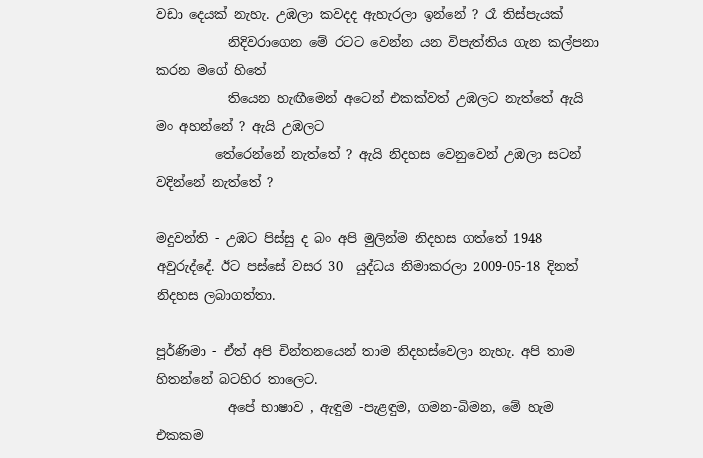වඩා දෙයක් නැහැ. උඹලා කවදද ඇහැරලා ඉන්නේ ? රෑ තිස්පැයක්
           නිදිවරාගෙන මේ රටට වෙන්න යන විපැත්තිය ගැන කල්පනා කරන මගේ හිතේ
           තියෙන හැඟීමෙන් අටෙන් එකක්වත් උඹලට නැත්තේ ඇයි මං අහන්නේ ? ඇයි උඹලට
         තේරෙන්නේ නැත්තේ ? ඇයි නිදහස වෙනුවෙන් උඹලා සටන් වදින්නේ නැත්තේ ?

මදුවන්ති - උඹට පිස්සු ද බං අපි මුලින්ම නිදහස ගත්තේ 1948 අවුරුද්දේ. ඊට පස්සේ වසර 30  යුද්ධය නිමාකරලා 2009-05-18 දිනත් නිදහස ලබාගත්තා.

පූර්ණිමා - ඒත් අපි චින්තනයෙන් තාම නිදහස්වෙලා නැහැ. අපි තාම හිතන්නේ බටහිර තාලෙට.
           අපේ භාෂාව , ඇඳුම -පැළඳුම, ගමන-බිමන, මේ හැම එකකම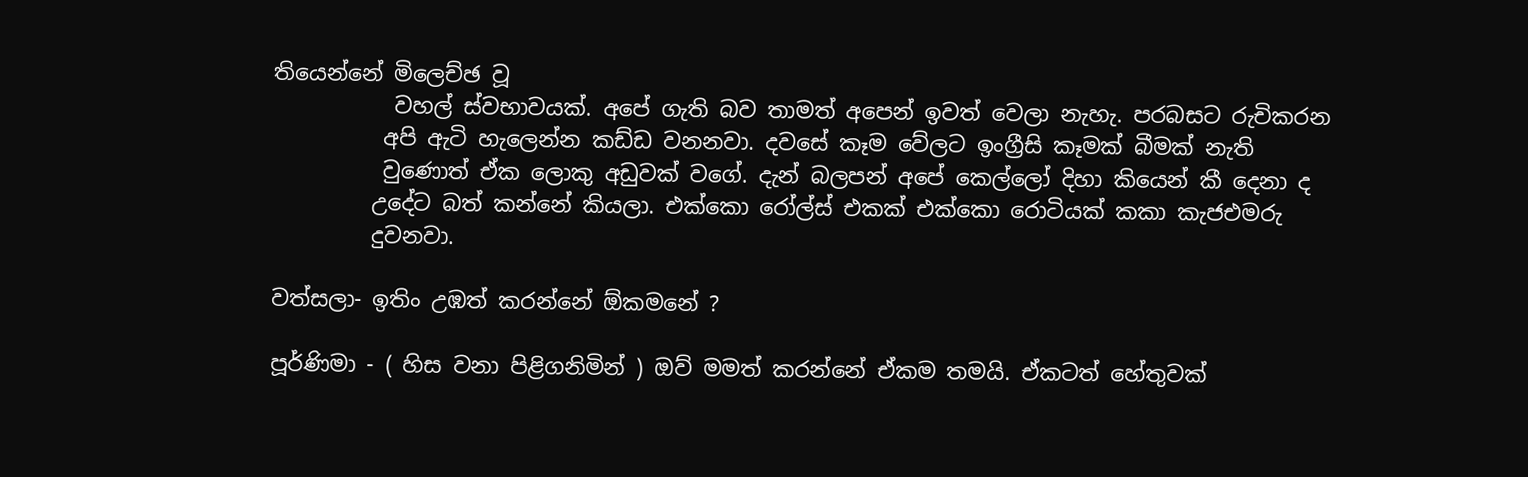තියෙන්නේ මිලෙච්ඡ වූ
           වහල් ස්වභාවයක්. අපේ ගැති බව තාමත් අපෙන් ඉවත් වෙලා නැහැ. පරබසට රුචිකරන
          අපි ඇටි හැලෙන්න කඩ්ඩ වනනවා. දවසේ කෑම වේලට ඉංග්‍රීසි කෑමක් බීමක් නැති
          වුණොත් ඒක ලොකු අඩුවක් වගේ. දැන් බලපන් අපේ කෙල්ලෝ දිහා කියෙන් කී දෙනා ද
         උදේට බත් කන්නේ කියලා. එක්කො රෝල්ස් එකක් එක්කො රොටියක් කකා කැජඑමරු
         දුවනවා.

වත්සලා- ඉතිං උඹත් කරන්නේ ඕකමනේ ?

පූර්ණිමා - ( හිස වනා පිළිගනිමින් ) ඔව් මමත් කරන්නේ ඒකම තමයි. ඒකටත් හේතුවක්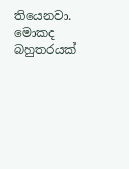තියෙනවා.  මොකද බහුතරයක්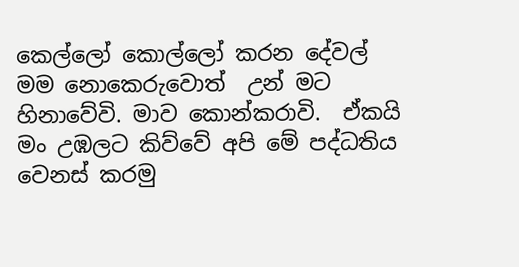කෙල්ලෝ කොල්ලෝ කරන දේවල් මම නොකෙරුවොත්  උන් මට හිනාවේවි. මාව කොන්කරාවි.  ඒකයි මං උඹලට කිව්වේ අපි මේ පද්ධතිය වෙනස් කරමු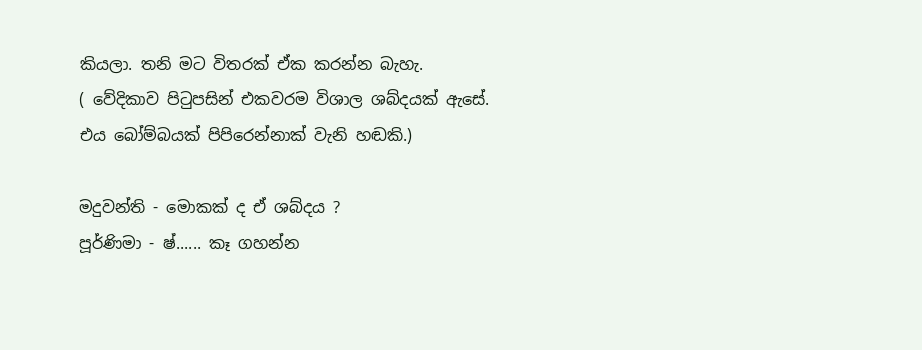කියලා. තනි මට විතරක් ඒක කරන්න බැහැ.
( වේදිකාව පිටුපසින් එකවරම විශාල ශබ්දයක් ඇසේ. එය බෝම්බයක් පිපිරෙන්නාක් වැනි හඬකි.)

මදුවන්ති - මොකක් ද ඒ ශබ්දය ?
පූර්ණිමා - ෂ්...... කෑ ගහන්න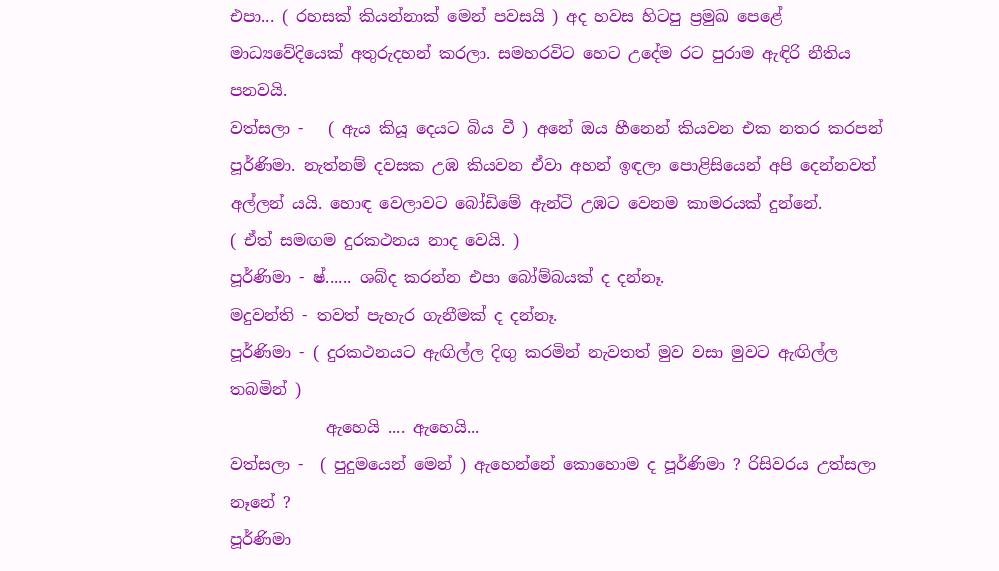එපා... ( රහසක් කියන්නාක් මෙන් පවසයි ) අද හවස හිටපු ප්‍රමුඛ පෙළේ මාධ්‍යවේදියෙක් අතුරුදහන් කරලා. සමහරවිට හෙට උදේම රට පුරාම ඇඳිරි නීතිය පනවයි.
වත්සලා -   ( ඇය කියූ දෙයට බිය වී ) අනේ ඔය හීනෙන් කියවන එක නතර කරපන් පූර්ණිමා. නැත්නම් දවසක උඹ කියවන ඒවා අහන් ඉඳලා පොළිසියෙන් අපි දෙන්නවත් අල්ලන් යයි. හොඳ වෙලාවට බෝඩිමේ ඇන්ටි උඹට වෙනම කාමරයක් දුන්නේ.
( ඒත් සමඟම දුරකථනය නාද වෙයි. )
පූර්ණිමා - ෂ්...... ශබ්ද කරන්න එපා බෝම්බයක් ද දන්නෑ.
මදුවන්ති - තවත් පැහැර ගැනීමක් ද දන්නෑ.
පූර්ණිමා - ( දුරකථනයට ඇඟිල්ල දිඟු කරමින් නැවතත් මුව වසා මුවට ඇඟිල්ල තබමින් )
            ඇහෙයි .... ඇහෙයි...
වත්සලා -  ( පුදුමයෙන් මෙන් ) ඇහෙන්නේ කොහොම ද පූර්ණිමා ? රිසිවරය උත්සලා නෑනේ ?
පූර්ණිමා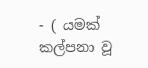- ( යමක් කල්පනා වූ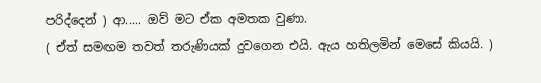පරිද්දෙන් ) ආ..... ඔව් මට ඒක අමතක වුණා.
( ඒත් සමඟම තවත් තරුණියක් දුවගෙන එයි. ඇය හතිලමින් මෙසේ කියයි. )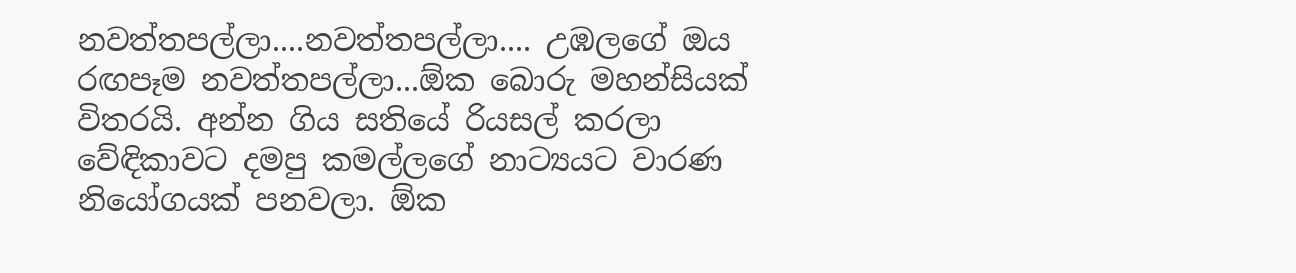නවත්තපල්ලා....නවත්තපල්ලා.... උඹලගේ ඔය රඟපෑම නවත්තපල්ලා...ඕක බොරු මහන්සියක් විතරයි. අන්න ගිය සතියේ රියසල් කරලා වේඳිකාවට දමපු කමල්ලගේ නාට්‍යයට වාරණ නියෝගයක් පනවලා. ඕක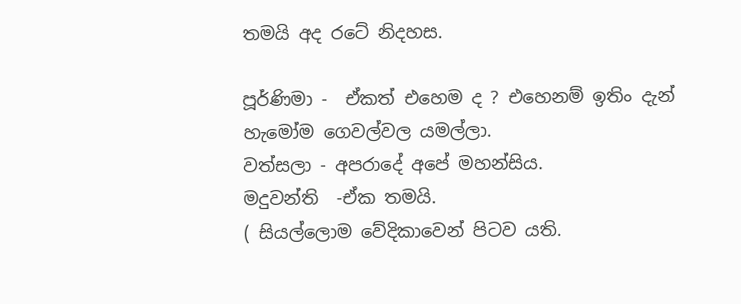තමයි අද රටේ නිදහස.

පූර්ණිමා -  ඒකත් එහෙම ද ? එහෙනම් ඉතිං දැන් හැමෝම ගෙවල්වල යමල්ලා.
වත්සලා - අපරාදේ අපේ මහන්සිය.
මදුවන්ති  -ඒක තමයි.
( සියල්ලොම වේදිකාවෙන් පිටව යති.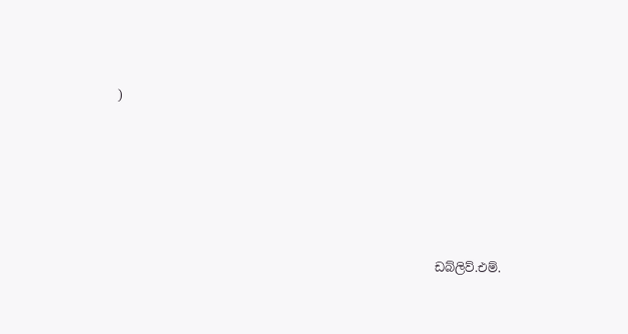)






                                                     ඩබ්ලිව්.එම්.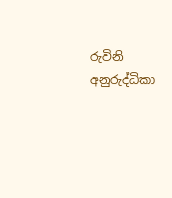රුවිනි අනුරුද්ධිකා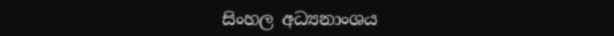සිංහල අධ්‍යනාංශය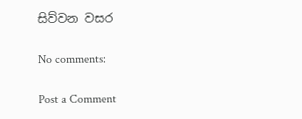සිව්වන වසර

No comments:

Post a Comment